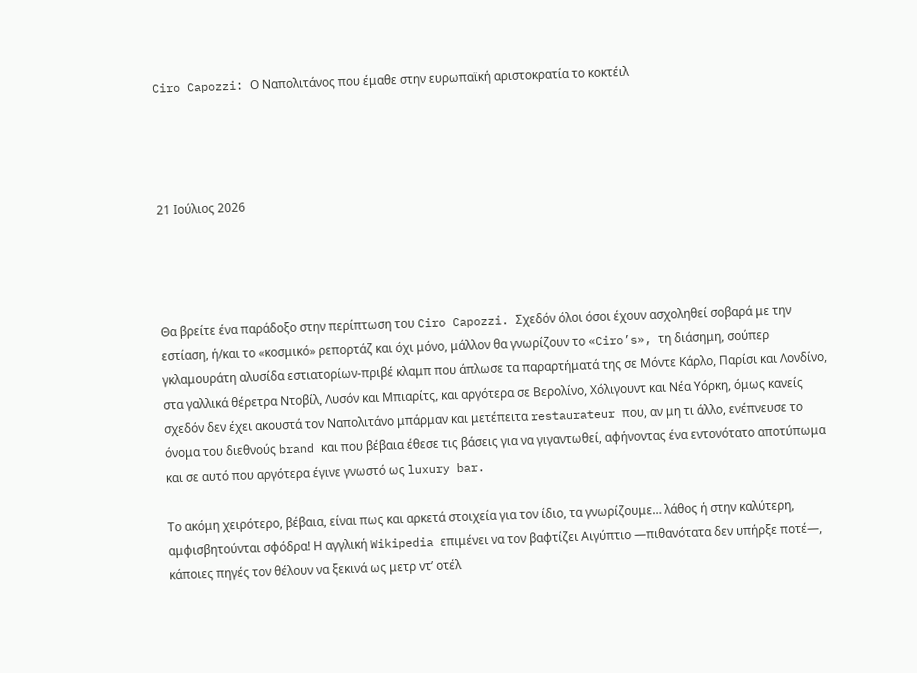Ciro Capozzi: Ο Ναπολιτάνος που έμαθε στην ευρωπαϊκή αριστοκρατία το κοκτέιλ




21 Ιούλιος 2026




Θα βρείτε ένα παράδοξο στην περίπτωση του Ciro Capozzi. Σχεδόν όλοι όσοι έχουν ασχοληθεί σοβαρά με την εστίαση, ή/και το «κοσμικό» ρεπορτάζ και όχι μόνο, μάλλον θα γνωρίζουν το «Ciro’s», τη διάσημη, σούπερ γκλαμουράτη αλυσίδα εστιατορίων-πριβέ κλαμπ που άπλωσε τα παραρτήματά της σε Μόντε Κάρλο, Παρίσι και Λονδίνο, στα γαλλικά θέρετρα Ντοβίλ, Λυσόν και Μπιαρίτς, και αργότερα σε Βερολίνο, Χόλιγουντ και Νέα Υόρκη, όμως κανείς σχεδόν δεν έχει ακουστά τον Ναπολιτάνο μπάρμαν και μετέπειτα restaurateur που, αν μη τι άλλο, ενέπνευσε το όνομα του διεθνούς brand και που βέβαια έθεσε τις βάσεις για να γιγαντωθεί, αφήνοντας ένα εντονότατο αποτύπωμα και σε αυτό που αργότερα έγινε γνωστό ως luxury bar.

Το ακόμη χειρότερο, βέβαια, είναι πως και αρκετά στοιχεία για τον ίδιο, τα γνωρίζουμε… λάθος ή στην καλύτερη, αμφισβητούνται σφόδρα! Η αγγλική Wikipedia επιμένει να τον βαφτίζει Αιγύπτιο —πιθανότατα δεν υπήρξε ποτέ—, κάποιες πηγές τον θέλουν να ξεκινά ως μετρ ντ’ οτέλ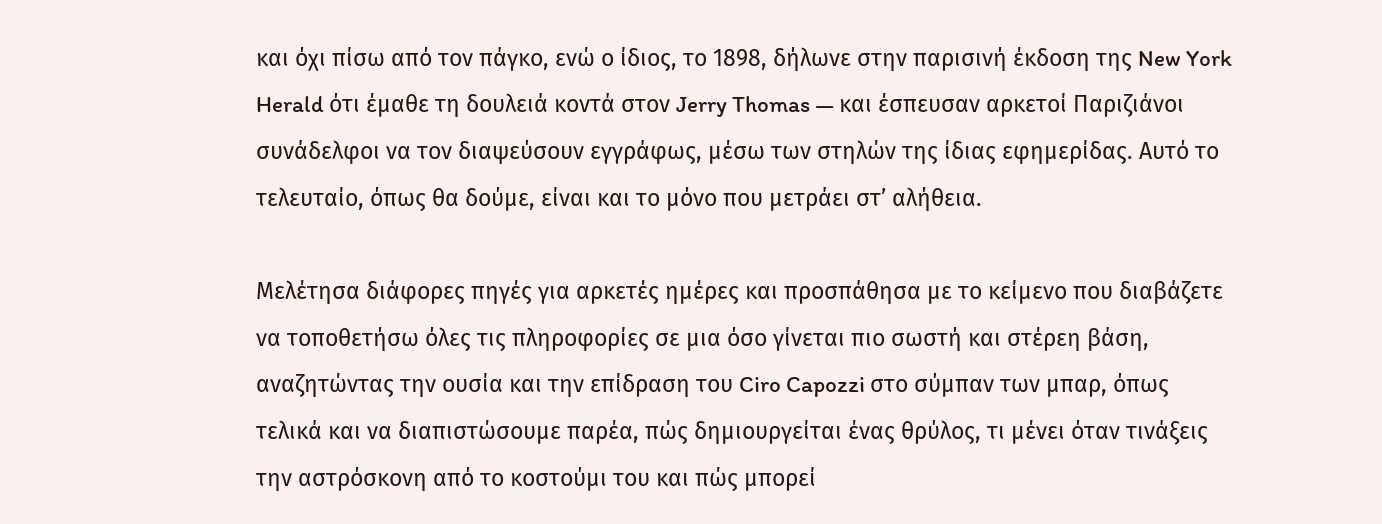και όχι πίσω από τον πάγκο, ενώ ο ίδιος, το 1898, δήλωνε στην παρισινή έκδοση της New York Herald ότι έμαθε τη δουλειά κοντά στον Jerry Thomas — και έσπευσαν αρκετοί Παριζιάνοι συνάδελφοι να τον διαψεύσουν εγγράφως, μέσω των στηλών της ίδιας εφημερίδας. Αυτό το τελευταίο, όπως θα δούμε, είναι και το μόνο που μετράει στ’ αλήθεια.

Μελέτησα διάφορες πηγές για αρκετές ημέρες και προσπάθησα με το κείμενο που διαβάζετε να τοποθετήσω όλες τις πληροφορίες σε μια όσο γίνεται πιο σωστή και στέρεη βάση, αναζητώντας την ουσία και την επίδραση του Ciro Capozzi στο σύμπαν των μπαρ, όπως τελικά και να διαπιστώσουμε παρέα, πώς δημιουργείται ένας θρύλος, τι μένει όταν τινάξεις την αστρόσκονη από το κοστούμι του και πώς μπορεί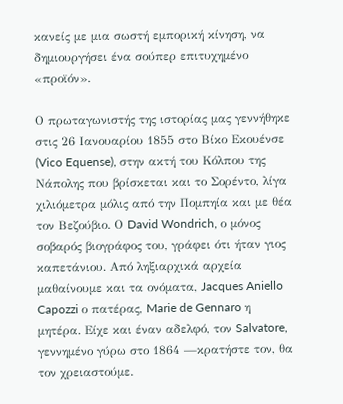κανείς με μια σωστή εμπορική κίνηση, να δημιουργήσει ένα σούπερ επιτυχημένο «προϊόν».

Ο πρωταγωνιστής της ιστορίας μας γεννήθηκε στις 26 Ιανουαρίου 1855 στο Βίκο Εκουένσε (Vico Equense), στην ακτή του Κόλπου της Νάπολης που βρίσκεται και το Σορέντο, λίγα χιλιόμετρα μόλις από την Πομπηία και με θέα τον Βεζούβιο. Ο David Wondrich, ο μόνος σοβαρός βιογράφος του, γράφει ότι ήταν γιος καπετάνιου. Από ληξιαρχικά αρχεία μαθαίνουμε και τα ονόματα, Jacques Aniello Capozzi ο πατέρας, Marie de Gennaro η μητέρα. Είχε και έναν αδελφό, τον Salvatore, γεννημένο γύρω στο 1864 —κρατήστε τον, θα τον χρειαστούμε.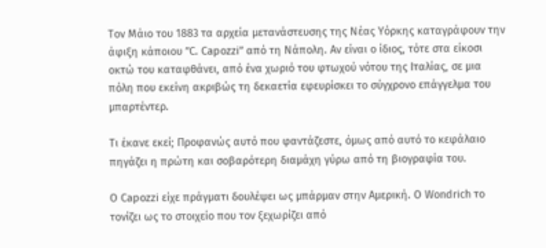Τον Μάιο του 1883 τα αρχεία μετανάστευσης της Νέας Υόρκης καταγράφουν την άφιξη κάποιου ”C. Capozzi” από τη Νάπολη. Αν είναι ο ίδιος, τότε στα είκοσι οκτώ του καταφθάνει, από ένα χωριό του φτωχού νότου της Ιταλίας, σε μια πόλη που εκείνη ακριβώς τη δεκαετία εφευρίσκει το σύγχρονο επάγγελμα του μπαρτέντερ.

Τι έκανε εκεί; Προφανώς αυτό που φαντάζεστε, όμως από αυτό το κεφάλαιο πηγάζει η πρώτη και σοβαρότερη διαμάχη γύρω από τη βιογραφία του.

Ο Capozzi είχε πράγματι δουλέψει ως μπάρμαν στην Αμερική. Ο Wondrich το τονίζει ως το στοιχείο που τον ξεχωρίζει από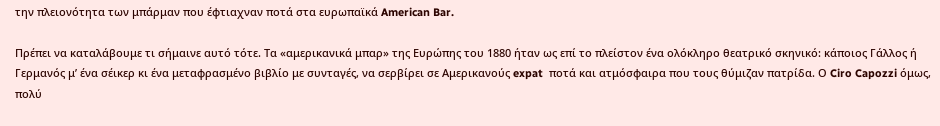την πλειονότητα των μπάρμαν που έφτιαχναν ποτά στα ευρωπαϊκά American Bar.

Πρέπει να καταλάβουμε τι σήμαινε αυτό τότε. Τα «αμερικανικά μπαρ» της Ευρώπης του 1880 ήταν ως επί το πλείστον ένα ολόκληρο θεατρικό σκηνικό: κάποιος Γάλλος ή Γερμανός μ’ ένα σέικερ κι ένα μεταφρασμένο βιβλίο με συνταγές, να σερβίρει σε Αμερικανούς expat  ποτά και ατμόσφαιρα που τους θύμιζαν πατρίδα. Ο Ciro Capozzi όμως, πολύ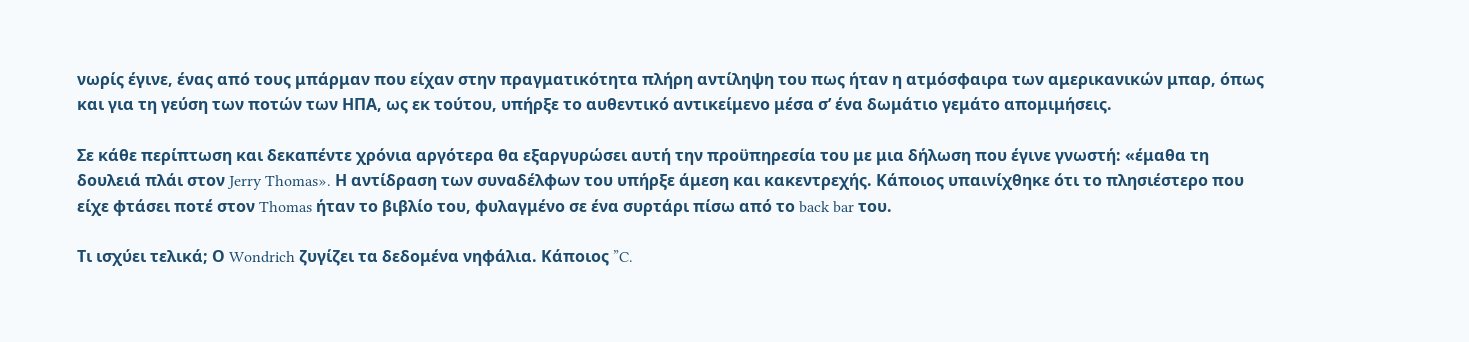νωρίς έγινε, ένας από τους μπάρμαν που είχαν στην πραγματικότητα πλήρη αντίληψη του πως ήταν η ατμόσφαιρα των αμερικανικών μπαρ, όπως και για τη γεύση των ποτών των ΗΠΑ, ως εκ τούτου, υπήρξε το αυθεντικό αντικείμενο μέσα σ’ ένα δωμάτιο γεμάτο απομιμήσεις.

Σε κάθε περίπτωση και δεκαπέντε χρόνια αργότερα θα εξαργυρώσει αυτή την προϋπηρεσία του με μια δήλωση που έγινε γνωστή: «έμαθα τη δουλειά πλάι στον Jerry Thomas». Η αντίδραση των συναδέλφων του υπήρξε άμεση και κακεντρεχής. Κάποιος υπαινίχθηκε ότι το πλησιέστερο που είχε φτάσει ποτέ στον Thomas ήταν το βιβλίο του, φυλαγμένο σε ένα συρτάρι πίσω από το back bar του.

Τι ισχύει τελικά; Ο Wondrich ζυγίζει τα δεδομένα νηφάλια. Κάποιος ”C.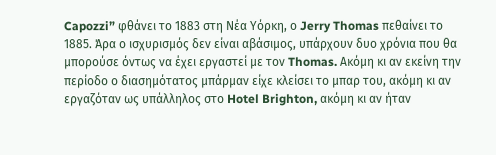Capozzi” φθάνει το 1883 στη Νέα Υόρκη, ο Jerry Thomas πεθαίνει το 1885. Άρα ο ισχυρισμός δεν είναι αβάσιμος, υπάρχουν δυο χρόνια που θα μπορούσε όντως να έχει εργαστεί με τον Thomas. Ακόμη κι αν εκείνη την περίοδο ο διασημότατος μπάρμαν είχε κλείσει το μπαρ του, ακόμη κι αν εργαζόταν ως υπάλληλος στο Hotel Brighton, ακόμη κι αν ήταν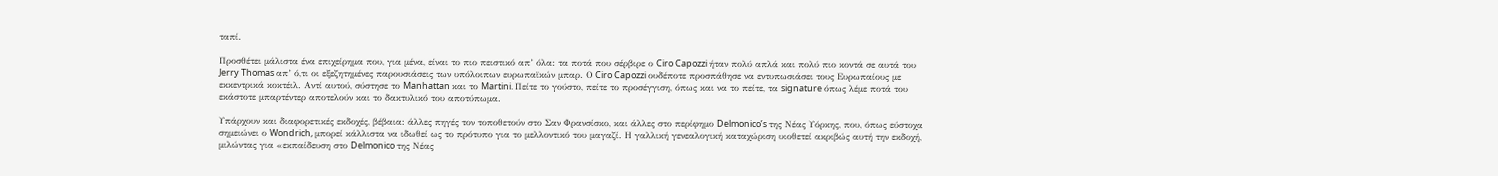ταπί.

Προσθέτει μάλιστα ένα επιχείρημα που, για μένα, είναι το πιο πειστικό απ’ όλα: τα ποτά που σέρβιρε ο Ciro Capozzi ήταν πολύ απλά και πολύ πιο κοντά σε αυτά του Jerry Thomas απ’ ό,τι οι εξεζητημένες παρουσιάσεις των υπόλοιπων ευρωπαϊκών μπαρ. Ο Ciro Capozzi ουδέποτε προσπάθησε να εντυπωσιάσει τους Ευρωπαίους με εκκεντρικά κοκτέιλ. Αντί αυτού, σύστησε το Manhattan και το Martini. Πείτε το γούστο, πείτε το προσέγγιση, όπως και να το πείτε, τα signature όπως λέμε ποτά του εκάστοτε μπαρτέντερ αποτελούν και το δακτυλικό του αποτύπωμα.

Υπάρχουν και διαφορετικές εκδοχές, βέβαια: άλλες πηγές τον τοποθετούν στο Σαν Φρανσίσκο, και άλλες στο περίφημο Delmonico’s της Νέας Υόρκης, που, όπως εύστοχα σημειώνει ο Wondrich, μπορεί κάλλιστα να ιδωθεί ως το πρότυπο για το μελλοντικό του μαγαζί. Η γαλλική γενεαλογική καταχώριση υιοθετεί ακριβώς αυτή την εκδοχή, μιλώντας για «εκπαίδευση στο Delmonico της Νέας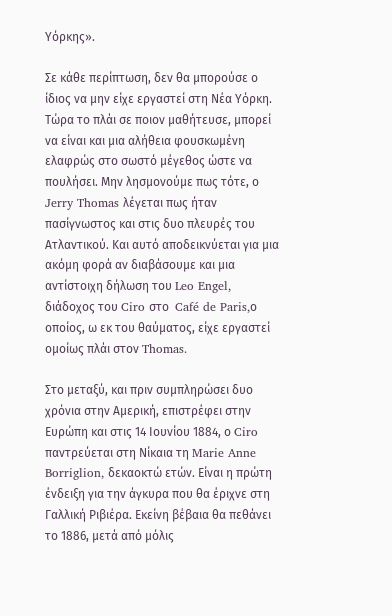Υόρκης».

Σε κάθε περίπτωση, δεν θα μπορούσε ο ίδιος να μην είχε εργαστεί στη Νέα Υόρκη. Τώρα το πλάι σε ποιον μαθήτευσε, μπορεί να είναι και μια αλήθεια φουσκωμένη ελαφρώς στο σωστό μέγεθος ώστε να πουλήσει. Μην λησμονούμε πως τότε, ο Jerry Thomas λέγεται πως ήταν πασίγνωστος και στις δυο πλευρές του Ατλαντικού. Και αυτό αποδεικνύεται για μια ακόμη φορά αν διαβάσουμε και μια αντίστοιχη δήλωση του Leo Engel, διάδοχος του Ciro στο  Café de Paris,ο οποίος, ω εκ του θαύματος, είχε εργαστεί ομοίως πλάι στον Thomas.

Στο μεταξύ, και πριν συμπληρώσει δυο χρόνια στην Αμερική, επιστρέφει στην Ευρώπη και στις 14 Ιουνίου 1884, ο Ciro παντρεύεται στη Νίκαια τη Marie Anne Borriglion, δεκαοκτώ ετών. Είναι η πρώτη ένδειξη για την άγκυρα που θα έριχνε στη Γαλλική Ριβιέρα. Εκείνη βέβαια θα πεθάνει το 1886, μετά από μόλις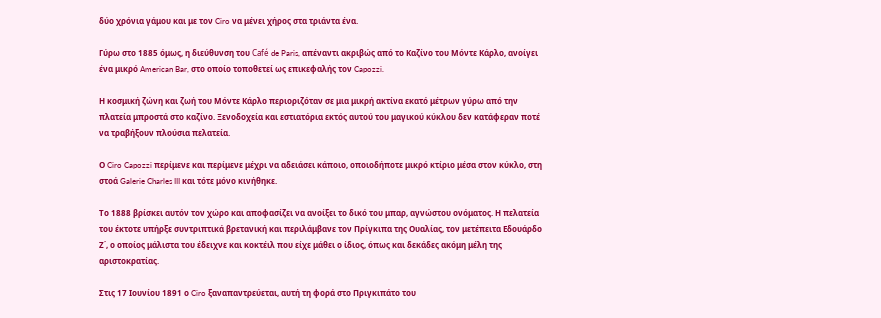δύο χρόνια γάμου και με τον Ciro να μένει χήρος στα τριάντα ένα.

Γύρω στο 1885 όμως, η διεύθυνση του Café de Paris, απέναντι ακριβώς από το Καζίνο του Μόντε Κάρλο, ανοίγει ένα μικρό American Bar, στο οποίο τοποθετεί ως επικεφαλής τον Capozzi.

Η κοσμική ζώνη και ζωή του Μόντε Κάρλο περιοριζόταν σε μια μικρή ακτίνα εκατό μέτρων γύρω από την πλατεία μπροστά στο καζίνο. Ξενοδοχεία και εστιατόρια εκτός αυτού του μαγικού κύκλου δεν κατάφεραν ποτέ να τραβήξουν πλούσια πελατεία.

Ο Ciro Capozzi περίμενε και περίμενε μέχρι να αδειάσει κάποιο, οποιοδήποτε μικρό κτίριο μέσα στον κύκλο, στη στοά Galerie Charles III και τότε μόνο κινήθηκε.

Το 1888 βρίσκει αυτόν τον χώρο και αποφασίζει να ανοίξει το δικό του μπαρ, αγνώστου ονόματος. Η πελατεία του έκτοτε υπήρξε συντριπτικά βρετανική και περιλάμβανε τον Πρίγκιπα της Ουαλίας, τον μετέπειτα Εδουάρδο Ζ΄, ο οποίος μάλιστα του έδειχνε και κοκτέιλ που είχε μάθει ο ίδιος, όπως και δεκάδες ακόμη μέλη της αριστοκρατίας.

Στις 17 Ιουνίου 1891 ο Ciro ξαναπαντρεύεται, αυτή τη φορά στο Πριγκιπάτο του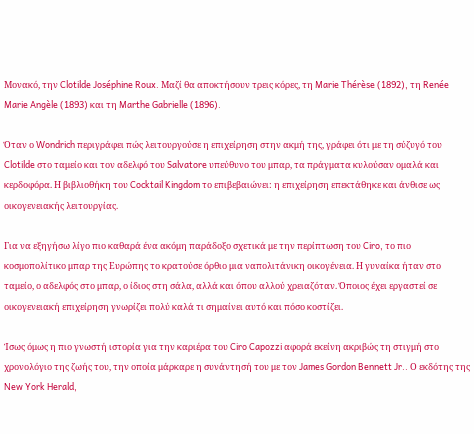Μονακό, την Clotilde Joséphine Roux. Μαζί θα αποκτήσουν τρεις κόρες, τη Marie Thérèse (1892), τη Renée Marie Angèle (1893) και τη Marthe Gabrielle (1896).

Όταν ο Wondrich περιγράφει πώς λειτουργούσε η επιχείρηση στην ακμή της, γράφει ότι με τη σύζυγό του Clotilde στο ταμείο και τον αδελφό του Salvatore υπεύθυνο του μπαρ, τα πράγματα κυλούσαν ομαλά και κερδοφόρα. Η βιβλιοθήκη του Cocktail Kingdom το επιβεβαιώνει: η επιχείρηση επεκτάθηκε και άνθισε ως οικογενειακής λειτουργίας.

Για να εξηγήσω λίγο πιο καθαρά ένα ακόμη παράδοξο σχετικά με την περίπτωση του Ciro, το πιο κοσμοπολίτικο μπαρ της Ευρώπης το κρατούσε όρθιο μια ναπολιτάνικη οικογένεια. Η γυναίκα ήταν στο ταμείο, ο αδελφός στο μπαρ, ο ίδιος στη σάλα, αλλά και όπου αλλού χρειαζόταν. Όποιος έχει εργαστεί σε οικογενειακή επιχείρηση γνωρίζει πολύ καλά τι σημαίνει αυτό και πόσο κοστίζει.

Ίσως όμως η πιο γνωστή ιστορία για την καριέρα του Ciro Capozzi αφορά εκείνη ακριβώς τη στιγμή στο χρονολόγιο της ζωής του, την οποία μάρκαρε η συνάντησή του με τον James Gordon Bennett Jr.. Ο εκδότης της New York Herald,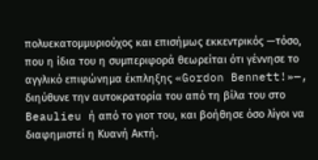πολυεκατομμυριούχος και επισήμως εκκεντρικός —τόσο, που η ίδια του η συμπεριφορά θεωρείται ότι γέννησε το αγγλικό επιφώνημα έκπληξης «Gordon Bennett!»—, διηύθυνε την αυτοκρατορία του από τη βίλα του στο Beaulieu ή από το γιοτ του, και βοήθησε όσο λίγοι να διαφημιστεί η Κυανή Ακτή.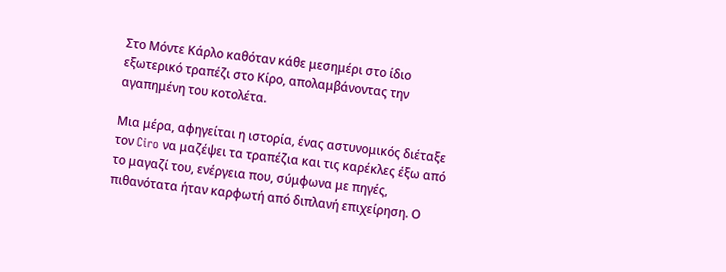Στο Μόντε Κάρλο καθόταν κάθε μεσημέρι στο ίδιο εξωτερικό τραπέζι στο Κίρο, απολαμβάνοντας την αγαπημένη του κοτολέτα.

Μια μέρα, αφηγείται η ιστορία, ένας αστυνομικός διέταξε τον Ciro να μαζέψει τα τραπέζια και τις καρέκλες έξω από το μαγαζί του, ενέργεια που, σύμφωνα με πηγές, πιθανότατα ήταν καρφωτή από διπλανή επιχείρηση. Ο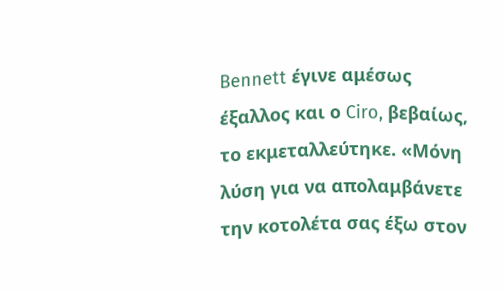Bennett έγινε αμέσως έξαλλος και ο Ciro, βεβαίως, το εκμεταλλεύτηκε. «Μόνη λύση για να απολαμβάνετε την κοτολέτα σας έξω στον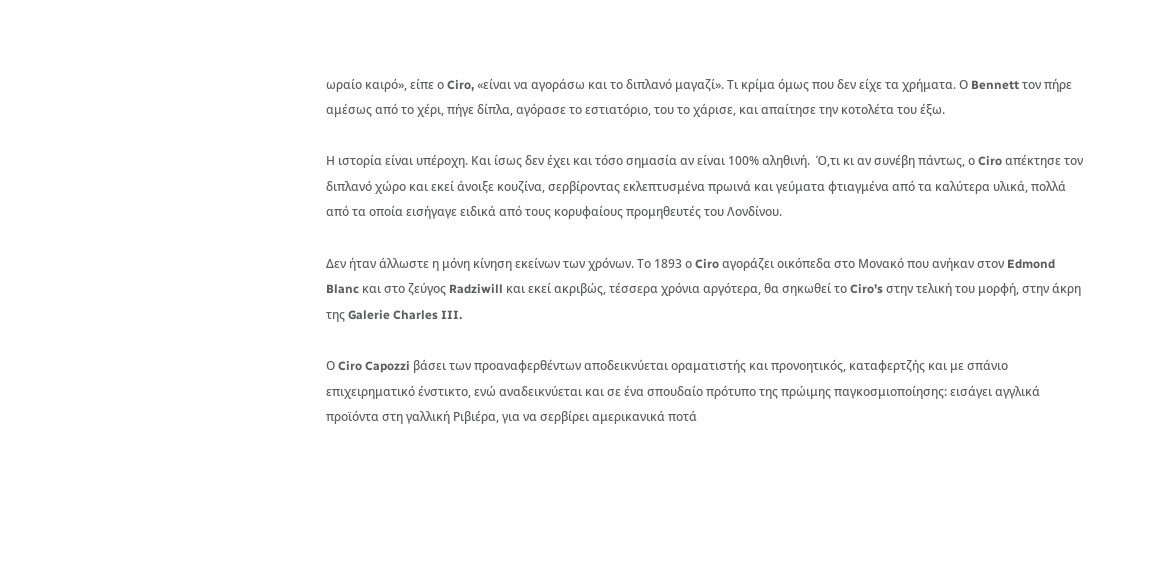ωραίο καιρό», είπε ο Ciro, «είναι να αγοράσω και το διπλανό μαγαζί». Τι κρίμα όμως που δεν είχε τα χρήματα. Ο Bennett τον πήρε αμέσως από το χέρι, πήγε δίπλα, αγόρασε το εστιατόριο, του το χάρισε, και απαίτησε την κοτολέτα του έξω.

Η ιστορία είναι υπέροχη. Και ίσως δεν έχει και τόσο σημασία αν είναι 100% αληθινή.  Ό,τι κι αν συνέβη πάντως, ο Ciro απέκτησε τον διπλανό χώρο και εκεί άνοιξε κουζίνα, σερβίροντας εκλεπτυσμένα πρωινά και γεύματα φτιαγμένα από τα καλύτερα υλικά, πολλά από τα οποία εισήγαγε ειδικά από τους κορυφαίους προμηθευτές του Λονδίνου.

Δεν ήταν άλλωστε η μόνη κίνηση εκείνων των χρόνων. Το 1893 ο Ciro αγοράζει οικόπεδα στο Μονακό που ανήκαν στον Edmond Blanc και στο ζεύγος Radziwill και εκεί ακριβώς, τέσσερα χρόνια αργότερα, θα σηκωθεί το Ciro’s στην τελική του μορφή, στην άκρη της Galerie Charles III.

Ο Ciro Capozzi βάσει των προαναφερθέντων αποδεικνύεται οραματιστής και προνοητικός, καταφερτζής και με σπάνιο επιχειρηματικό ένστικτο, ενώ αναδεικνύεται και σε ένα σπουδαίο πρότυπο της πρώιμης παγκοσμιοποίησης: εισάγει αγγλικά προϊόντα στη γαλλική Ριβιέρα, για να σερβίρει αμερικανικά ποτά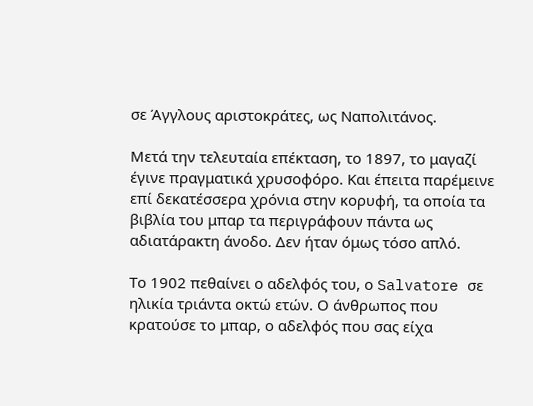σε Άγγλους αριστοκράτες, ως Ναπολιτάνος.

Μετά την τελευταία επέκταση, το 1897, το μαγαζί έγινε πραγματικά χρυσοφόρο. Και έπειτα παρέμεινε επί δεκατέσσερα χρόνια στην κορυφή, τα οποία τα βιβλία του μπαρ τα περιγράφουν πάντα ως αδιατάρακτη άνοδο. Δεν ήταν όμως τόσο απλό.

Το 1902 πεθαίνει ο αδελφός του, ο Salvatore σε ηλικία τριάντα οκτώ ετών. Ο άνθρωπος που κρατούσε το μπαρ, ο αδελφός που σας είχα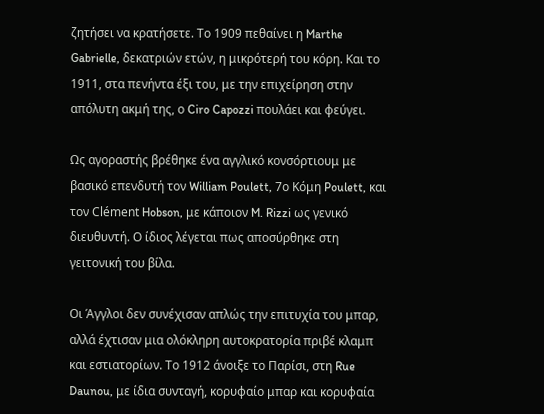ζητήσει να κρατήσετε. Το 1909 πεθαίνει η Marthe Gabrielle, δεκατριών ετών, η μικρότερή του κόρη. Και το 1911, στα πενήντα έξι του, με την επιχείρηση στην απόλυτη ακμή της, ο Ciro Capozzi πουλάει και φεύγει.

Ως αγοραστής βρέθηκε ένα αγγλικό κονσόρτιουμ με βασικό επενδυτή τον William Poulett, 7ο Κόμη Poulett, και τον Clément Hobson, με κάποιον M. Rizzi ως γενικό διευθυντή. Ο ίδιος λέγεται πως αποσύρθηκε στη γειτονική του βίλα.

Οι Άγγλοι δεν συνέχισαν απλώς την επιτυχία του μπαρ, αλλά έχτισαν μια ολόκληρη αυτοκρατορία πριβέ κλαμπ και εστιατορίων. Το 1912 άνοιξε το Παρίσι, στη Rue Daunou, με ίδια συνταγή, κορυφαίο μπαρ και κορυφαία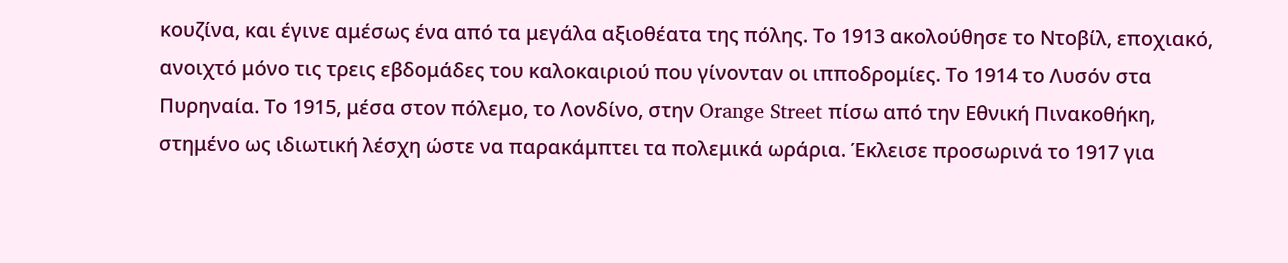κουζίνα, και έγινε αμέσως ένα από τα μεγάλα αξιοθέατα της πόλης. Το 1913 ακολούθησε το Ντοβίλ, εποχιακό, ανοιχτό μόνο τις τρεις εβδομάδες του καλοκαιριού που γίνονταν οι ιπποδρομίες. Το 1914 το Λυσόν στα Πυρηναία. Το 1915, μέσα στον πόλεμο, το Λονδίνο, στην Orange Street πίσω από την Εθνική Πινακοθήκη, στημένο ως ιδιωτική λέσχη ώστε να παρακάμπτει τα πολεμικά ωράρια. Έκλεισε προσωρινά το 1917 για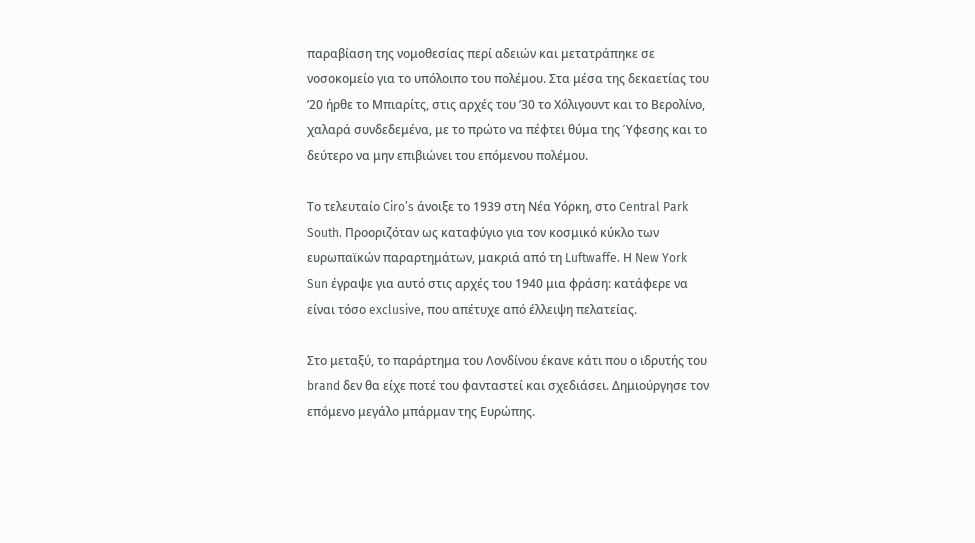παραβίαση της νομοθεσίας περί αδειών και μετατράπηκε σε νοσοκομείο για το υπόλοιπο του πολέμου. Στα μέσα της δεκαετίας του ’20 ήρθε το Μπιαρίτς, στις αρχές του ’30 το Χόλιγουντ και το Βερολίνο, χαλαρά συνδεδεμένα, με το πρώτο να πέφτει θύμα της Ύφεσης και το δεύτερο να μην επιβιώνει του επόμενου πολέμου.

Το τελευταίο Ciro’s άνοιξε το 1939 στη Νέα Υόρκη, στο Central Park South. Προοριζόταν ως καταφύγιο για τον κοσμικό κύκλο των ευρωπαϊκών παραρτημάτων, μακριά από τη Luftwaffe. Η New York Sun έγραψε για αυτό στις αρχές του 1940 μια φράση: κατάφερε να είναι τόσο exclusive, που απέτυχε από έλλειψη πελατείας.

Στο μεταξύ, το παράρτημα του Λονδίνου έκανε κάτι που ο ιδρυτής του brand δεν θα είχε ποτέ του φανταστεί και σχεδιάσει. Δημιούργησε τον επόμενο μεγάλο μπάρμαν της Ευρώπης.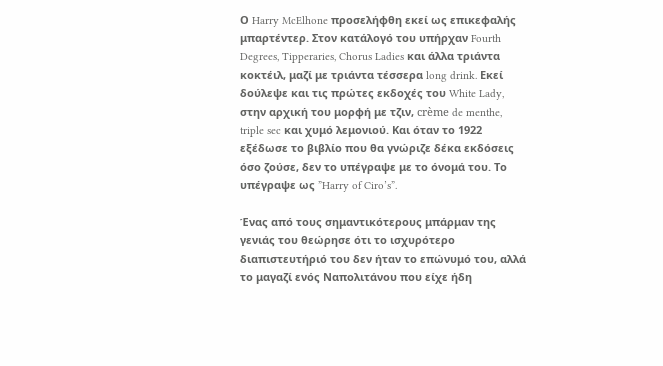Ο Harry McElhone προσελήφθη εκεί ως επικεφαλής μπαρτέντερ. Στον κατάλογό του υπήρχαν Fourth Degrees, Tipperaries, Chorus Ladies και άλλα τριάντα κοκτέιλ, μαζί με τριάντα τέσσερα long drink. Εκεί δούλεψε και τις πρώτες εκδοχές του White Lady, στην αρχική του μορφή με τζιν, crème de menthe, triple sec και χυμό λεμονιού. Και όταν το 1922 εξέδωσε το βιβλίο που θα γνώριζε δέκα εκδόσεις όσο ζούσε, δεν το υπέγραψε με το όνομά του. Το υπέγραψε ως ”Harry of Ciro’s”.

Ένας από τους σημαντικότερους μπάρμαν της γενιάς του θεώρησε ότι το ισχυρότερο διαπιστευτήριό του δεν ήταν το επώνυμό του, αλλά το μαγαζί ενός Ναπολιτάνου που είχε ήδη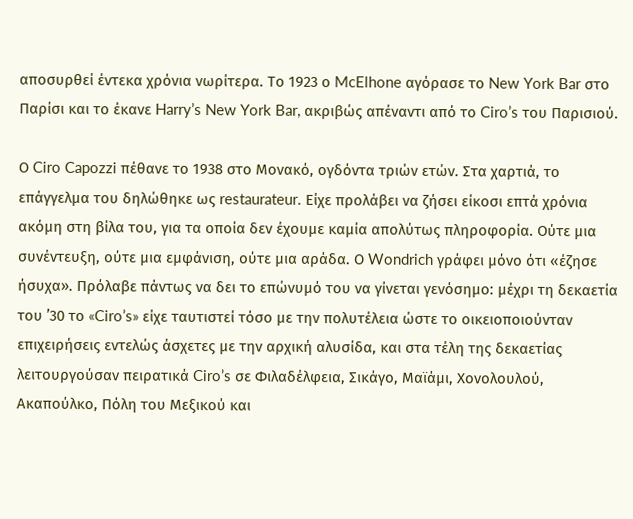αποσυρθεί έντεκα χρόνια νωρίτερα. Το 1923 ο McElhone αγόρασε το New York Bar στο Παρίσι και το έκανε Harry’s New York Bar, ακριβώς απέναντι από το Ciro’s του Παρισιού.

Ο Ciro Capozzi πέθανε το 1938 στο Μονακό, ογδόντα τριών ετών. Στα χαρτιά, το επάγγελμα του δηλώθηκε ως restaurateur. Είχε προλάβει να ζήσει είκοσι επτά χρόνια ακόμη στη βίλα του, για τα οποία δεν έχουμε καμία απολύτως πληροφορία. Ούτε μια συνέντευξη, ούτε μια εμφάνιση, ούτε μια αράδα. Ο Wondrich γράφει μόνο ότι «έζησε ήσυχα». Πρόλαβε πάντως να δει το επώνυμό του να γίνεται γενόσημο: μέχρι τη δεκαετία του ’30 το «Ciro’s» είχε ταυτιστεί τόσο με την πολυτέλεια ώστε το οικειοποιούνταν επιχειρήσεις εντελώς άσχετες με την αρχική αλυσίδα, και στα τέλη της δεκαετίας λειτουργούσαν πειρατικά Ciro’s σε Φιλαδέλφεια, Σικάγο, Μαϊάμι, Χονολουλού, Ακαπούλκο, Πόλη του Μεξικού και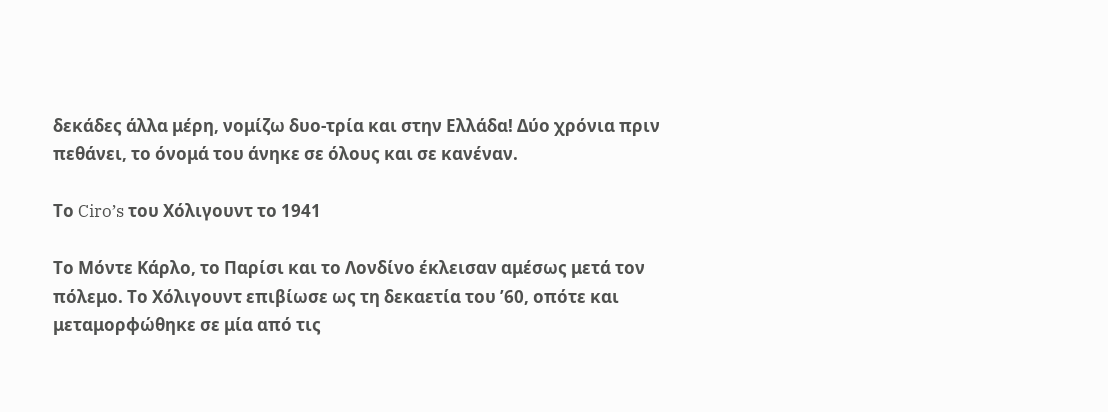δεκάδες άλλα μέρη, νομίζω δυο-τρία και στην Ελλάδα! Δύο χρόνια πριν πεθάνει, το όνομά του άνηκε σε όλους και σε κανέναν.

Το Ciro’s του Χόλιγουντ το 1941

Το Μόντε Κάρλο, το Παρίσι και το Λονδίνο έκλεισαν αμέσως μετά τον πόλεμο. Το Χόλιγουντ επιβίωσε ως τη δεκαετία του ’60, οπότε και μεταμορφώθηκε σε μία από τις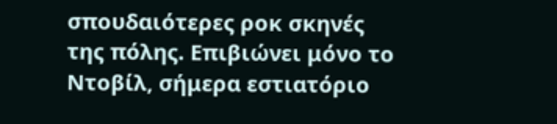σπουδαιότερες ροκ σκηνές της πόλης. Επιβιώνει μόνο το Ντοβίλ, σήμερα εστιατόριο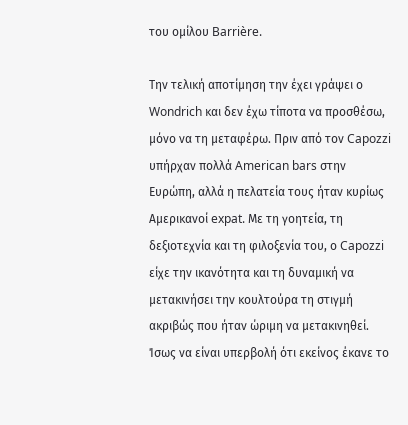του ομίλου Barrière.

Την τελική αποτίμηση την έχει γράψει ο Wondrich και δεν έχω τίποτα να προσθέσω, μόνο να τη μεταφέρω. Πριν από τον Capozzi υπήρχαν πολλά American bars στην Ευρώπη, αλλά η πελατεία τους ήταν κυρίως Αμερικανοί expat. Με τη γοητεία, τη δεξιοτεχνία και τη φιλοξενία του, ο Capozzi είχε την ικανότητα και τη δυναμική να μετακινήσει την κουλτούρα τη στιγμή ακριβώς που ήταν ώριμη να μετακινηθεί. Ίσως να είναι υπερβολή ότι εκείνος έκανε το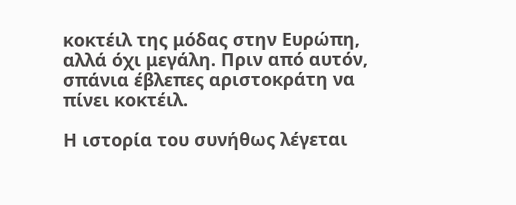κοκτέιλ της μόδας στην Ευρώπη, αλλά όχι μεγάλη. Πριν από αυτόν, σπάνια έβλεπες αριστοκράτη να πίνει κοκτέιλ.

Η ιστορία του συνήθως λέγεται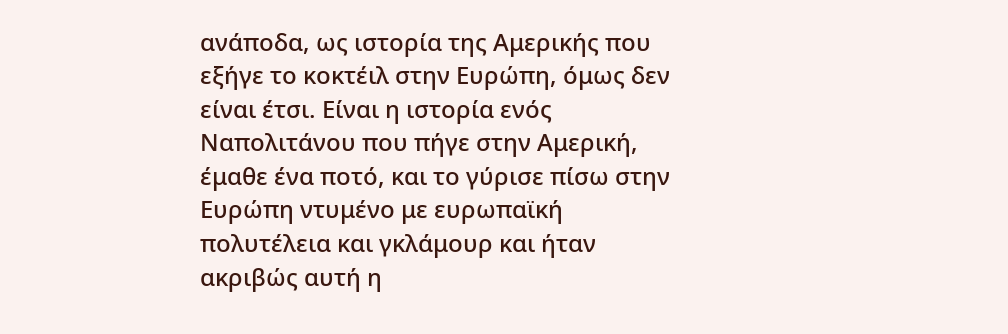ανάποδα, ως ιστορία της Αμερικής που εξήγε το κοκτέιλ στην Ευρώπη, όμως δεν είναι έτσι. Είναι η ιστορία ενός Ναπολιτάνου που πήγε στην Αμερική, έμαθε ένα ποτό, και το γύρισε πίσω στην Ευρώπη ντυμένο με ευρωπαϊκή πολυτέλεια και γκλάμουρ και ήταν ακριβώς αυτή η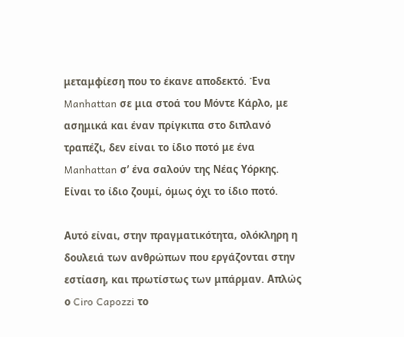μεταμφίεση που το έκανε αποδεκτό. Ένα Manhattan σε μια στοά του Μόντε Κάρλο, με ασημικά και έναν πρίγκιπα στο διπλανό τραπέζι, δεν είναι το ίδιο ποτό με ένα Manhattan σ’ ένα σαλούν της Νέας Υόρκης. Είναι το ίδιο ζουμί, όμως όχι το ίδιο ποτό.

Αυτό είναι, στην πραγματικότητα, ολόκληρη η δουλειά των ανθρώπων που εργάζονται στην εστίαση, και πρωτίστως των μπάρμαν. Απλώς ο Ciro Capozzi το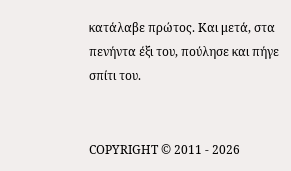κατάλαβε πρώτος. Και μετά, στα πενήντα έξι του, πούλησε και πήγε σπίτι του.


COPYRIGHT © 2011 - 2026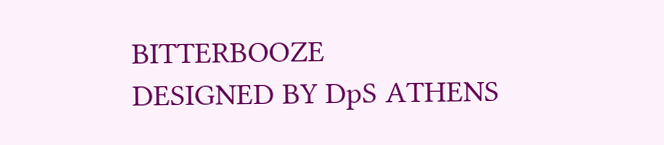BITTERBOOZE
DESIGNED BY DpS ATHENS